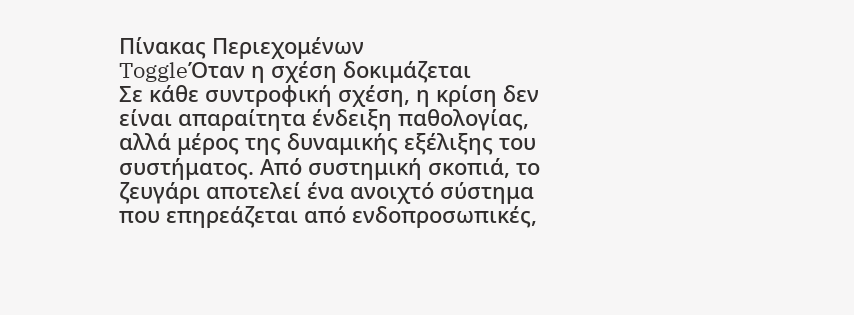Πίνακας Περιεχομένων
ToggleΌταν η σχέση δοκιμάζεται
Σε κάθε συντροφική σχέση, η κρίση δεν είναι απαραίτητα ένδειξη παθολογίας, αλλά μέρος της δυναμικής εξέλιξης του συστήματος. Από συστημική σκοπιά, το ζευγάρι αποτελεί ένα ανοιχτό σύστημα που επηρεάζεται από ενδοπροσωπικές,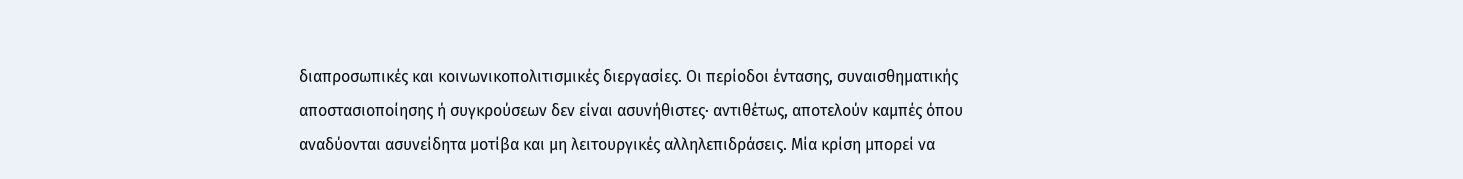διαπροσωπικές και κοινωνικοπολιτισμικές διεργασίες. Οι περίοδοι έντασης, συναισθηματικής αποστασιοποίησης ή συγκρούσεων δεν είναι ασυνήθιστες· αντιθέτως, αποτελούν καμπές όπου αναδύονται ασυνείδητα μοτίβα και μη λειτουργικές αλληλεπιδράσεις. Μία κρίση μπορεί να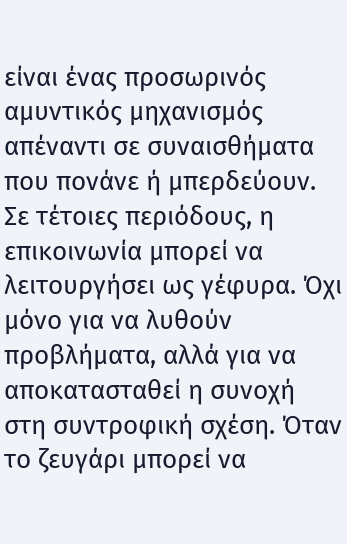είναι ένας προσωρινός αμυντικός μηχανισμός απέναντι σε συναισθήματα που πονάνε ή μπερδεύουν.
Σε τέτοιες περιόδους, η επικοινωνία μπορεί να λειτουργήσει ως γέφυρα. Όχι μόνο για να λυθούν προβλήματα, αλλά για να αποκατασταθεί η συνοχή στη συντροφική σχέση. Όταν το ζευγάρι μπορεί να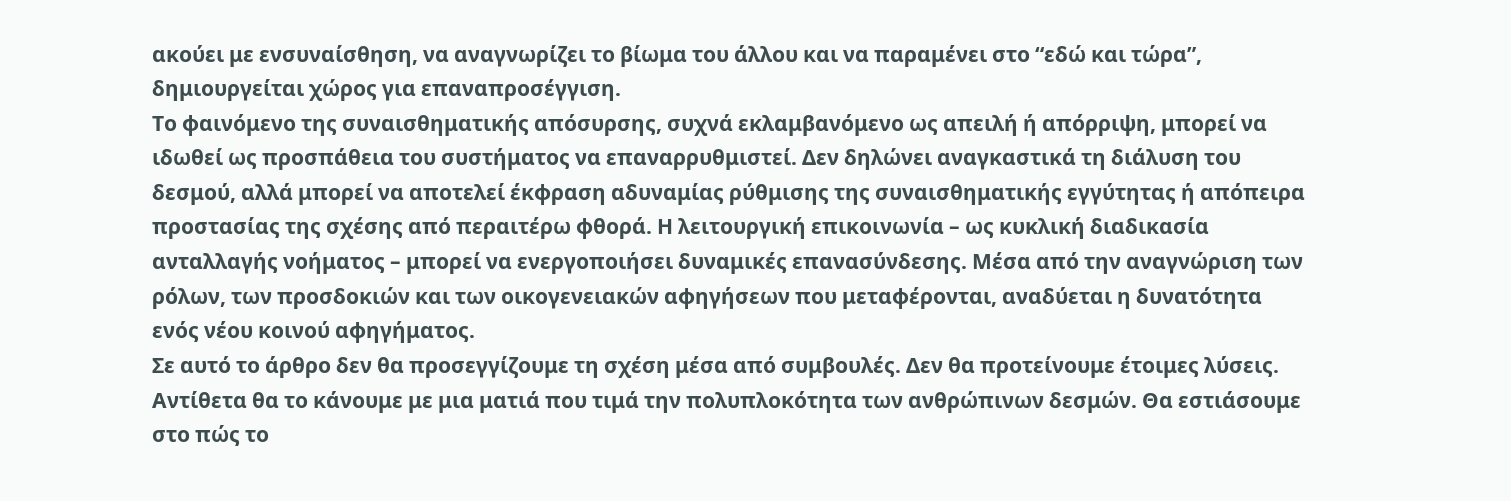ακούει με ενσυναίσθηση, να αναγνωρίζει το βίωμα του άλλου και να παραμένει στο “εδώ και τώρα”, δημιουργείται χώρος για επαναπροσέγγιση.
Το φαινόμενο της συναισθηματικής απόσυρσης, συχνά εκλαμβανόμενο ως απειλή ή απόρριψη, μπορεί να ιδωθεί ως προσπάθεια του συστήματος να επαναρρυθμιστεί. Δεν δηλώνει αναγκαστικά τη διάλυση του δεσμού, αλλά μπορεί να αποτελεί έκφραση αδυναμίας ρύθμισης της συναισθηματικής εγγύτητας ή απόπειρα προστασίας της σχέσης από περαιτέρω φθορά. Η λειτουργική επικοινωνία – ως κυκλική διαδικασία ανταλλαγής νοήματος – μπορεί να ενεργοποιήσει δυναμικές επανασύνδεσης. Μέσα από την αναγνώριση των ρόλων, των προσδοκιών και των οικογενειακών αφηγήσεων που μεταφέρονται, αναδύεται η δυνατότητα ενός νέου κοινού αφηγήματος.
Σε αυτό το άρθρο δεν θα προσεγγίζουμε τη σχέση μέσα από συμβουλές. Δεν θα προτείνουμε έτοιμες λύσεις. Αντίθετα θα το κάνουμε με μια ματιά που τιμά την πολυπλοκότητα των ανθρώπινων δεσμών. Θα εστιάσουμε στο πώς το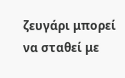ζευγάρι μπορεί να σταθεί με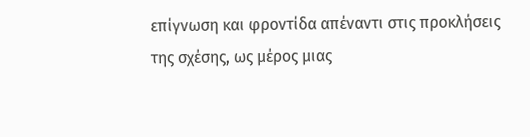επίγνωση και φροντίδα απέναντι στις προκλήσεις της σχέσης, ως μέρος μιας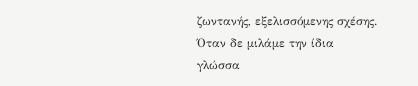ζωντανής, εξελισσόμενης σχέσης.
Όταν δε μιλάμε την ίδια γλώσσα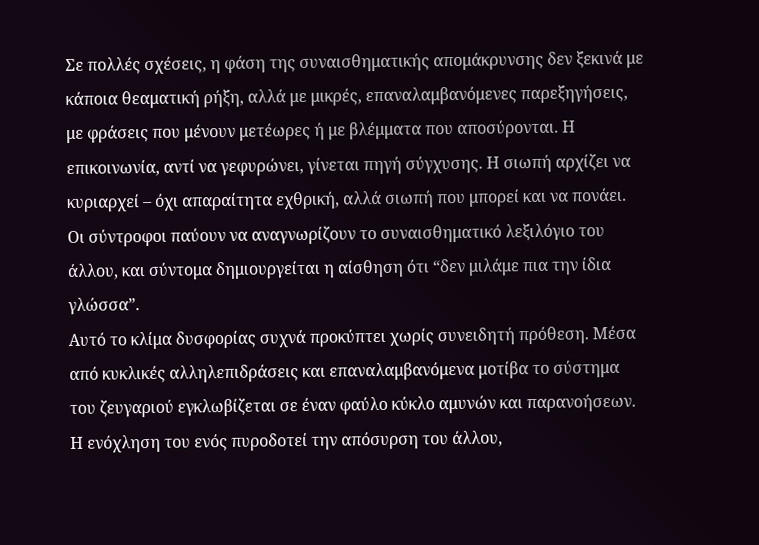Σε πολλές σχέσεις, η φάση της συναισθηματικής απομάκρυνσης δεν ξεκινά με κάποια θεαματική ρήξη, αλλά με μικρές, επαναλαμβανόμενες παρεξηγήσεις, με φράσεις που μένουν μετέωρες ή με βλέμματα που αποσύρονται. Η επικοινωνία, αντί να γεφυρώνει, γίνεται πηγή σύγχυσης. Η σιωπή αρχίζει να κυριαρχεί – όχι απαραίτητα εχθρική, αλλά σιωπή που μπορεί και να πονάει. Οι σύντροφοι παύουν να αναγνωρίζουν το συναισθηματικό λεξιλόγιο του άλλου, και σύντομα δημιουργείται η αίσθηση ότι “δεν μιλάμε πια την ίδια γλώσσα”.
Αυτό το κλίμα δυσφορίας συχνά προκύπτει χωρίς συνειδητή πρόθεση. Μέσα από κυκλικές αλληλεπιδράσεις και επαναλαμβανόμενα μοτίβα το σύστημα του ζευγαριού εγκλωβίζεται σε έναν φαύλο κύκλο αμυνών και παρανοήσεων. Η ενόχληση του ενός πυροδοτεί την απόσυρση του άλλου,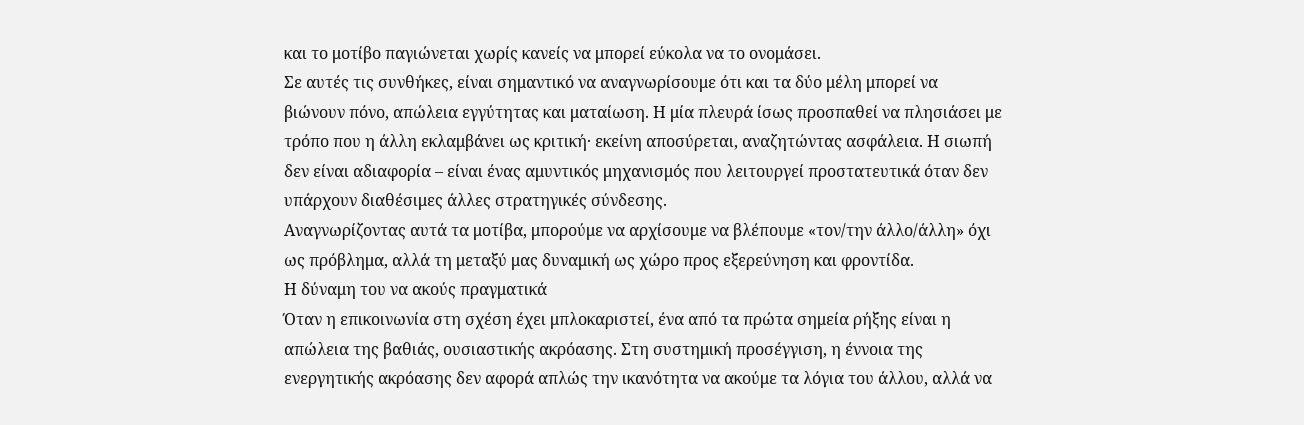και το μοτίβο παγιώνεται χωρίς κανείς να μπορεί εύκολα να το ονομάσει.
Σε αυτές τις συνθήκες, είναι σημαντικό να αναγνωρίσουμε ότι και τα δύο μέλη μπορεί να βιώνουν πόνο, απώλεια εγγύτητας και ματαίωση. Η μία πλευρά ίσως προσπαθεί να πλησιάσει με τρόπο που η άλλη εκλαμβάνει ως κριτική· εκείνη αποσύρεται, αναζητώντας ασφάλεια. Η σιωπή δεν είναι αδιαφορία – είναι ένας αμυντικός μηχανισμός που λειτουργεί προστατευτικά όταν δεν υπάρχουν διαθέσιμες άλλες στρατηγικές σύνδεσης.
Αναγνωρίζοντας αυτά τα μοτίβα, μπορούμε να αρχίσουμε να βλέπουμε «τον/την άλλο/άλλη» όχι ως πρόβλημα, αλλά τη μεταξύ μας δυναμική ως χώρο προς εξερεύνηση και φροντίδα.
Η δύναμη του να ακούς πραγματικά
Όταν η επικοινωνία στη σχέση έχει μπλοκαριστεί, ένα από τα πρώτα σημεία ρήξης είναι η απώλεια της βαθιάς, ουσιαστικής ακρόασης. Στη συστημική προσέγγιση, η έννοια της ενεργητικής ακρόασης δεν αφορά απλώς την ικανότητα να ακούμε τα λόγια του άλλου, αλλά να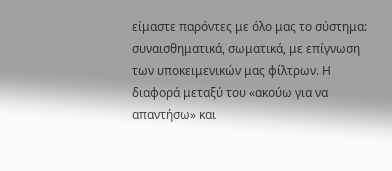είμαστε παρόντες με όλο μας το σύστημα: συναισθηματικά, σωματικά, με επίγνωση των υποκειμενικών μας φίλτρων. Η διαφορά μεταξύ του «ακούω για να απαντήσω» και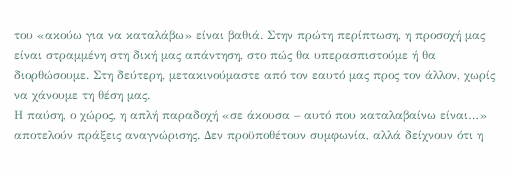του «ακούω για να καταλάβω» είναι βαθιά. Στην πρώτη περίπτωση, η προσοχή μας είναι στραμμένη στη δική μας απάντηση, στο πώς θα υπερασπιστούμε ή θα διορθώσουμε. Στη δεύτερη, μετακινούμαστε από τον εαυτό μας προς τον άλλον, χωρίς να χάνουμε τη θέση μας.
Η παύση, ο χώρος, η απλή παραδοχή «σε άκουσα – αυτό που καταλαβαίνω είναι…» αποτελούν πράξεις αναγνώρισης. Δεν προϋποθέτουν συμφωνία, αλλά δείχνουν ότι η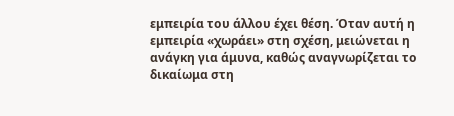εμπειρία του άλλου έχει θέση. Όταν αυτή η εμπειρία «χωράει» στη σχέση, μειώνεται η ανάγκη για άμυνα, καθώς αναγνωρίζεται το δικαίωμα στη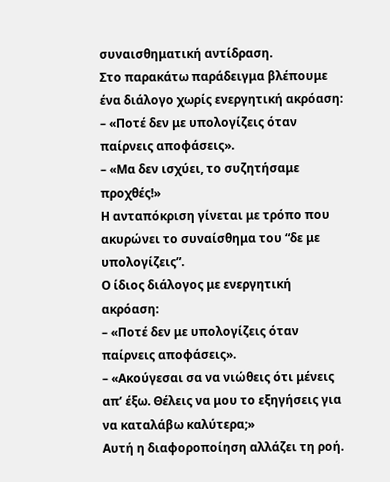συναισθηματική αντίδραση.
Στο παρακάτω παράδειγμα βλέπουμε ένα διάλογο χωρίς ενεργητική ακρόαση:
– «Ποτέ δεν με υπολογίζεις όταν παίρνεις αποφάσεις».
– «Μα δεν ισχύει, το συζητήσαμε προχθές!»
Η ανταπόκριση γίνεται με τρόπο που ακυρώνει το συναίσθημα του “δε με υπολογίζεις”.
Ο ίδιος διάλογος με ενεργητική ακρόαση:
– «Ποτέ δεν με υπολογίζεις όταν παίρνεις αποφάσεις».
– «Ακούγεσαι σα να νιώθεις ότι μένεις απ’ έξω. Θέλεις να μου το εξηγήσεις για να καταλάβω καλύτερα;»
Αυτή η διαφοροποίηση αλλάζει τη ροή.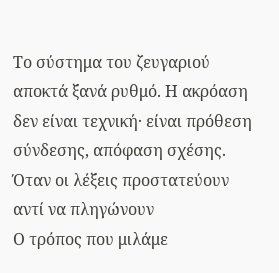Το σύστημα του ζευγαριού αποκτά ξανά ρυθμό. Η ακρόαση δεν είναι τεχνική· είναι πρόθεση σύνδεσης, απόφαση σχέσης.
Όταν οι λέξεις προστατεύουν αντί να πληγώνουν
Ο τρόπος που μιλάμε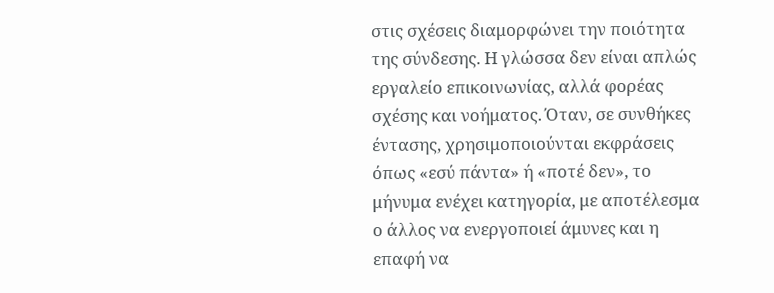στις σχέσεις διαμορφώνει την ποιότητα της σύνδεσης. Η γλώσσα δεν είναι απλώς εργαλείο επικοινωνίας, αλλά φορέας σχέσης και νοήματος. Όταν, σε συνθήκες έντασης, χρησιμοποιούνται εκφράσεις όπως «εσύ πάντα» ή «ποτέ δεν», το μήνυμα ενέχει κατηγορία, με αποτέλεσμα ο άλλος να ενεργοποιεί άμυνες και η επαφή να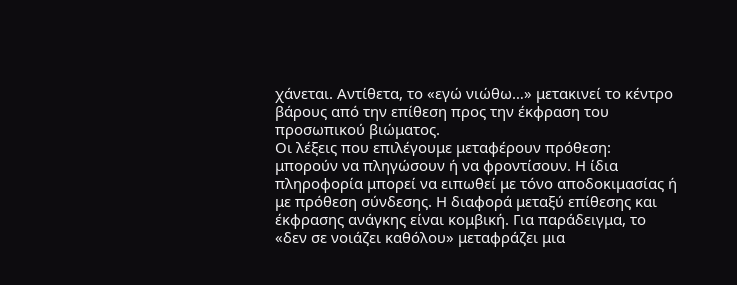χάνεται. Αντίθετα, το «εγώ νιώθω…» μετακινεί το κέντρο βάρους από την επίθεση προς την έκφραση του προσωπικού βιώματος.
Οι λέξεις που επιλέγουμε μεταφέρουν πρόθεση: μπορούν να πληγώσουν ή να φροντίσουν. Η ίδια πληροφορία μπορεί να ειπωθεί με τόνο αποδοκιμασίας ή με πρόθεση σύνδεσης. Η διαφορά μεταξύ επίθεσης και έκφρασης ανάγκης είναι κομβική. Για παράδειγμα, το «δεν σε νοιάζει καθόλου» μεταφράζει μια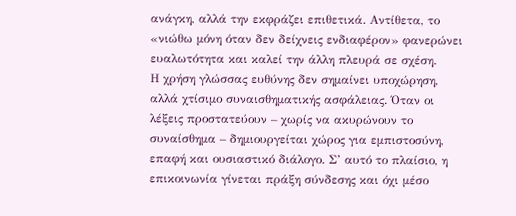ανάγκη, αλλά την εκφράζει επιθετικά. Αντίθετα, το «νιώθω μόνη όταν δεν δείχνεις ενδιαφέρον» φανερώνει ευαλωτότητα και καλεί την άλλη πλευρά σε σχέση.
Η χρήση γλώσσας ευθύνης δεν σημαίνει υποχώρηση, αλλά χτίσιμο συναισθηματικής ασφάλειας. Όταν οι λέξεις προστατεύουν – χωρίς να ακυρώνουν το συναίσθημα – δημιουργείται χώρος για εμπιστοσύνη, επαφή και ουσιαστικό διάλογο. Σ’ αυτό το πλαίσιο, η επικοινωνία γίνεται πράξη σύνδεσης και όχι μέσο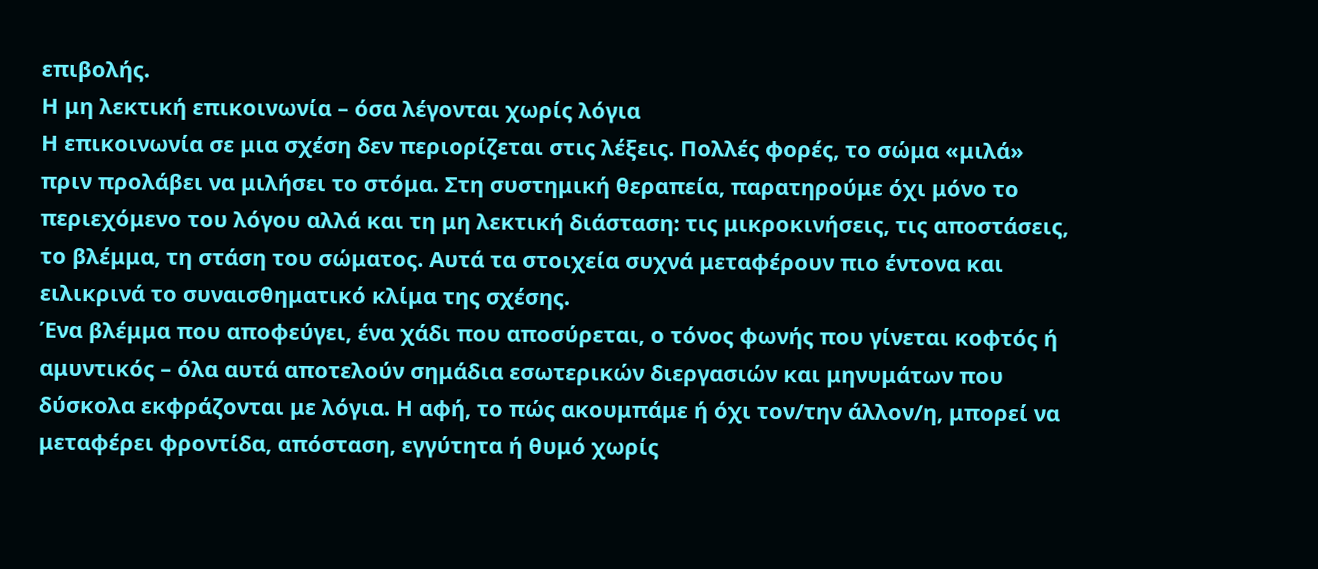επιβολής.
Η μη λεκτική επικοινωνία – όσα λέγονται χωρίς λόγια
Η επικοινωνία σε μια σχέση δεν περιορίζεται στις λέξεις. Πολλές φορές, το σώμα «μιλά» πριν προλάβει να μιλήσει το στόμα. Στη συστημική θεραπεία, παρατηρούμε όχι μόνο το περιεχόμενο του λόγου αλλά και τη μη λεκτική διάσταση: τις μικροκινήσεις, τις αποστάσεις, το βλέμμα, τη στάση του σώματος. Αυτά τα στοιχεία συχνά μεταφέρουν πιο έντονα και ειλικρινά το συναισθηματικό κλίμα της σχέσης.
Ένα βλέμμα που αποφεύγει, ένα χάδι που αποσύρεται, ο τόνος φωνής που γίνεται κοφτός ή αμυντικός – όλα αυτά αποτελούν σημάδια εσωτερικών διεργασιών και μηνυμάτων που δύσκολα εκφράζονται με λόγια. Η αφή, το πώς ακουμπάμε ή όχι τον/την άλλον/η, μπορεί να μεταφέρει φροντίδα, απόσταση, εγγύτητα ή θυμό χωρίς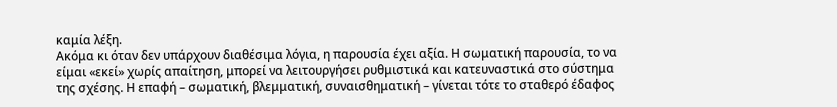καμία λέξη.
Ακόμα κι όταν δεν υπάρχουν διαθέσιμα λόγια, η παρουσία έχει αξία. Η σωματική παρουσία, το να είμαι «εκεί» χωρίς απαίτηση, μπορεί να λειτουργήσει ρυθμιστικά και κατευναστικά στο σύστημα της σχέσης. Η επαφή – σωματική, βλεμματική, συναισθηματική – γίνεται τότε το σταθερό έδαφος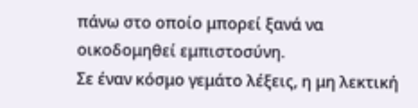πάνω στο οποίο μπορεί ξανά να οικοδομηθεί εμπιστοσύνη.
Σε έναν κόσμο γεμάτο λέξεις, η μη λεκτική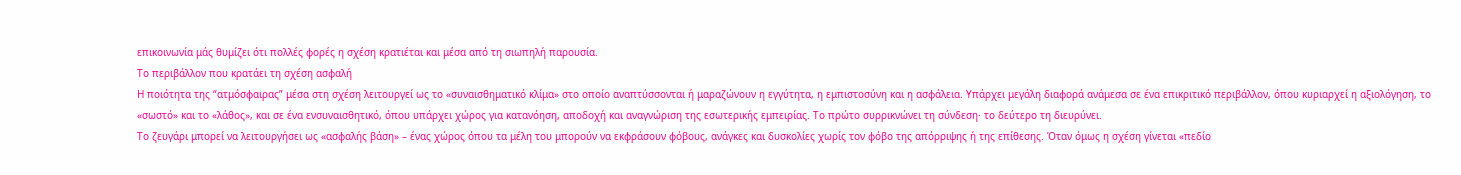επικοινωνία μάς θυμίζει ότι πολλές φορές η σχέση κρατιέται και μέσα από τη σιωπηλή παρουσία.
Το περιβάλλον που κρατάει τη σχέση ασφαλή
Η ποιότητα της “ατμόσφαιρας” μέσα στη σχέση λειτουργεί ως το «συναισθηματικό κλίμα» στο οποίο αναπτύσσονται ή μαραζώνουν η εγγύτητα, η εμπιστοσύνη και η ασφάλεια. Υπάρχει μεγάλη διαφορά ανάμεσα σε ένα επικριτικό περιβάλλον, όπου κυριαρχεί η αξιολόγηση, το «σωστό» και το «λάθος», και σε ένα ενσυναισθητικό, όπου υπάρχει χώρος για κατανόηση, αποδοχή και αναγνώριση της εσωτερικής εμπειρίας. Το πρώτο συρρικνώνει τη σύνδεση· το δεύτερο τη διευρύνει.
Το ζευγάρι μπορεί να λειτουργήσει ως «ασφαλής βάση» – ένας χώρος όπου τα μέλη του μπορούν να εκφράσουν φόβους, ανάγκες και δυσκολίες χωρίς τον φόβο της απόρριψης ή της επίθεσης. Όταν όμως η σχέση γίνεται «πεδίο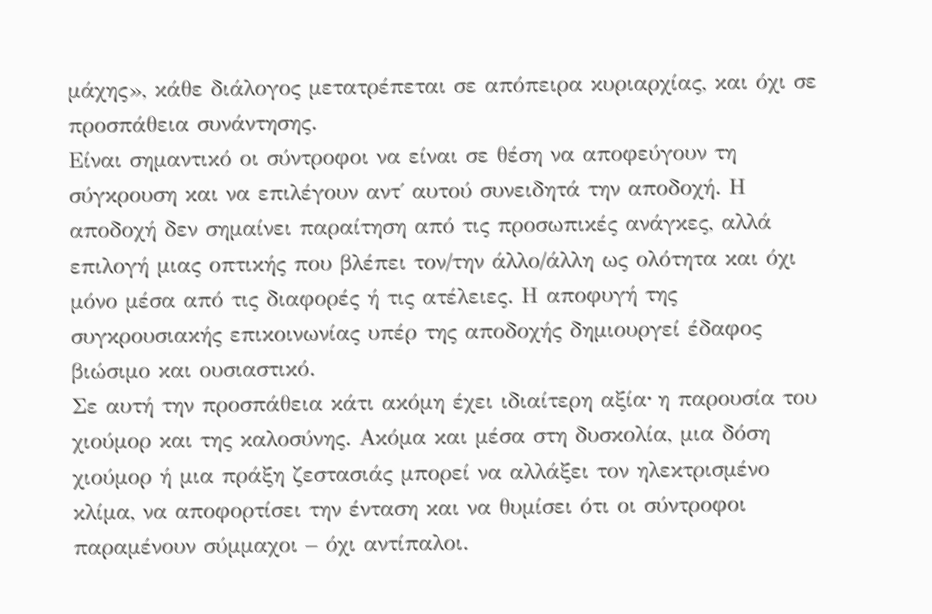μάχης», κάθε διάλογος μετατρέπεται σε απόπειρα κυριαρχίας, και όχι σε προσπάθεια συνάντησης.
Είναι σημαντικό οι σύντροφοι να είναι σε θέση να αποφεύγουν τη σύγκρουση και να επιλέγουν αντ΄ αυτού συνειδητά την αποδοχή. Η αποδοχή δεν σημαίνει παραίτηση από τις προσωπικές ανάγκες, αλλά επιλογή μιας οπτικής που βλέπει τον/την άλλο/άλλη ως ολότητα και όχι μόνο μέσα από τις διαφορές ή τις ατέλειες. Η αποφυγή της συγκρουσιακής επικοινωνίας υπέρ της αποδοχής δημιουργεί έδαφος βιώσιμο και ουσιαστικό.
Σε αυτή την προσπάθεια κάτι ακόμη έχει ιδιαίτερη αξίαᐧ η παρουσία του χιούμορ και της καλοσύνης. Ακόμα και μέσα στη δυσκολία, μια δόση χιούμορ ή μια πράξη ζεστασιάς μπορεί να αλλάξει τον ηλεκτρισμένο κλίμα, να αποφορτίσει την ένταση και να θυμίσει ότι οι σύντροφοι παραμένουν σύμμαχοι – όχι αντίπαλοι.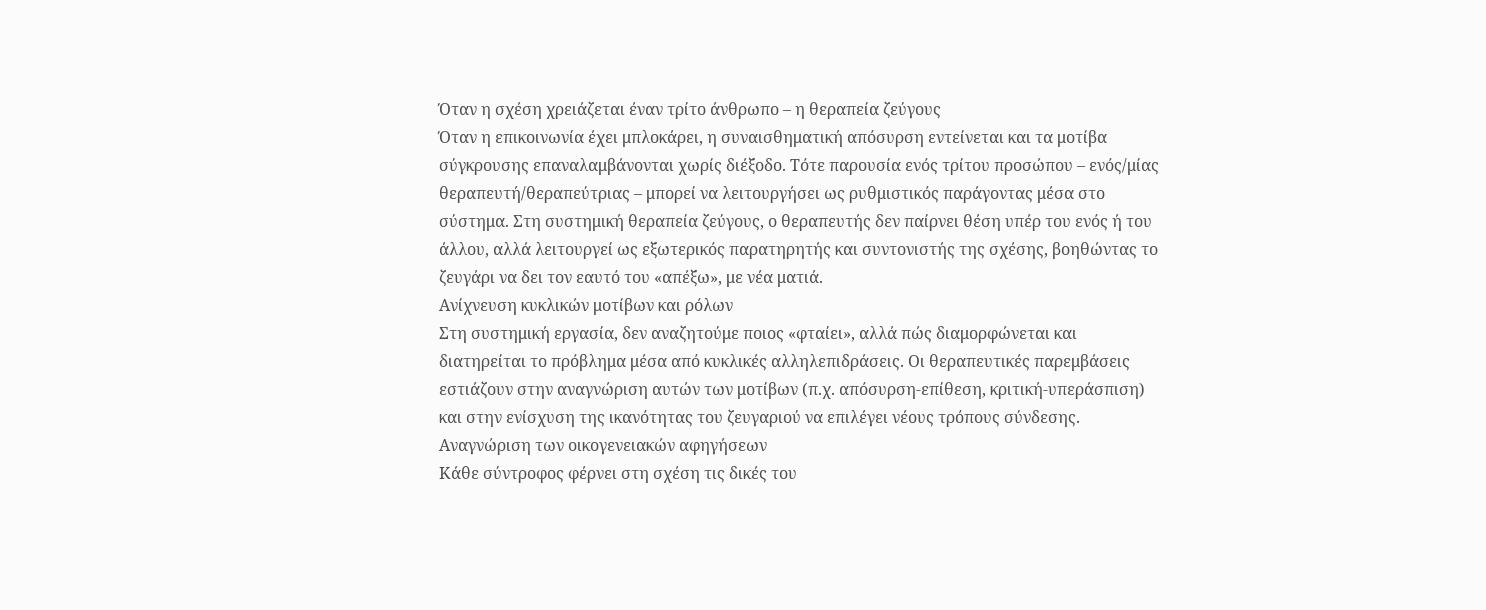Όταν η σχέση χρειάζεται έναν τρίτο άνθρωπο – η θεραπεία ζεύγους
Όταν η επικοινωνία έχει μπλοκάρει, η συναισθηματική απόσυρση εντείνεται και τα μοτίβα σύγκρουσης επαναλαμβάνονται χωρίς διέξοδο. Τότε παρουσία ενός τρίτου προσώπου – ενός/μίας θεραπευτή/θεραπεύτριας – μπορεί να λειτουργήσει ως ρυθμιστικός παράγοντας μέσα στο σύστημα. Στη συστημική θεραπεία ζεύγους, ο θεραπευτής δεν παίρνει θέση υπέρ του ενός ή του άλλου, αλλά λειτουργεί ως εξωτερικός παρατηρητής και συντονιστής της σχέσης, βοηθώντας το ζευγάρι να δει τον εαυτό του «απέξω», με νέα ματιά.
Ανίχνευση κυκλικών μοτίβων και ρόλων
Στη συστημική εργασία, δεν αναζητούμε ποιος «φταίει», αλλά πώς διαμορφώνεται και διατηρείται το πρόβλημα μέσα από κυκλικές αλληλεπιδράσεις. Οι θεραπευτικές παρεμβάσεις εστιάζουν στην αναγνώριση αυτών των μοτίβων (π.χ. απόσυρση-επίθεση, κριτική-υπεράσπιση) και στην ενίσχυση της ικανότητας του ζευγαριού να επιλέγει νέους τρόπους σύνδεσης.
Αναγνώριση των οικογενειακών αφηγήσεων
Κάθε σύντροφος φέρνει στη σχέση τις δικές του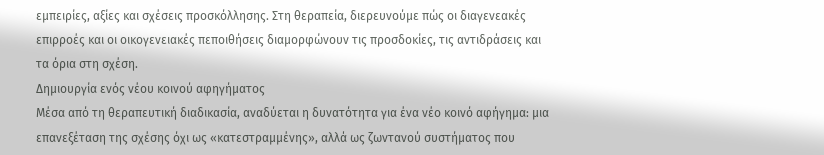εμπειρίες, αξίες και σχέσεις προσκόλλησης. Στη θεραπεία, διερευνούμε πώς οι διαγενεακές επιρροές και οι οικογενειακές πεποιθήσεις διαμορφώνουν τις προσδοκίες, τις αντιδράσεις και τα όρια στη σχέση.
Δημιουργία ενός νέου κοινού αφηγήματος
Μέσα από τη θεραπευτική διαδικασία, αναδύεται η δυνατότητα για ένα νέο κοινό αφήγημα: μια επανεξέταση της σχέσης όχι ως «κατεστραμμένης», αλλά ως ζωντανού συστήματος που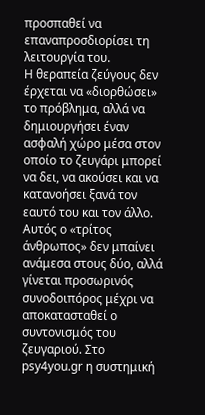προσπαθεί να επαναπροσδιορίσει τη λειτουργία του.
Η θεραπεία ζεύγους δεν έρχεται να «διορθώσει» το πρόβλημα, αλλά να δημιουργήσει έναν ασφαλή χώρο μέσα στον οποίο το ζευγάρι μπορεί να δει, να ακούσει και να κατανοήσει ξανά τον εαυτό του και τον άλλο. Αυτός ο «τρίτος άνθρωπος» δεν μπαίνει ανάμεσα στους δύο, αλλά γίνεται προσωρινός συνοδοιπόρος μέχρι να αποκατασταθεί ο συντονισμός του ζευγαριού. Στο psy4you.gr η συστημική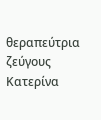θεραπεύτρια ζεύγους Κατερίνα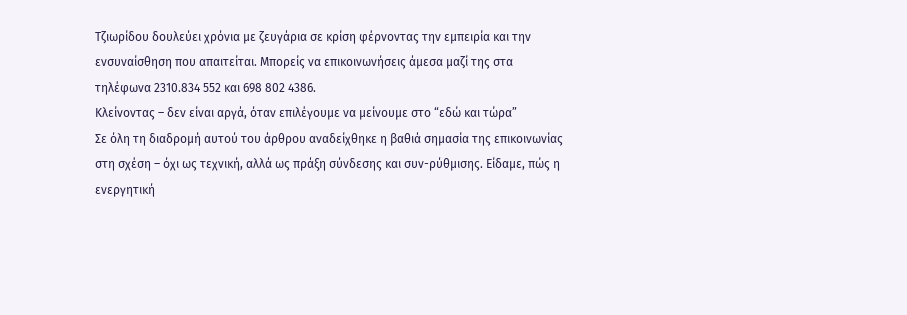Τζιωρίδου δουλεύει χρόνια με ζευγάρια σε κρίση φέρνοντας την εμπειρία και την ενσυναίσθηση που απαιτείται. Μπορείς να επικοινωνήσεις άμεσα μαζί της στα τηλέφωνα 2310.834 552 και 698 802 4386.
Κλείνοντας – δεν είναι αργά, όταν επιλέγουμε να μείνουμε στο “εδώ και τώρα”
Σε όλη τη διαδρομή αυτού του άρθρου αναδείχθηκε η βαθιά σημασία της επικοινωνίας στη σχέση – όχι ως τεχνική, αλλά ως πράξη σύνδεσης και συν-ρύθμισης. Είδαμε, πώς η ενεργητική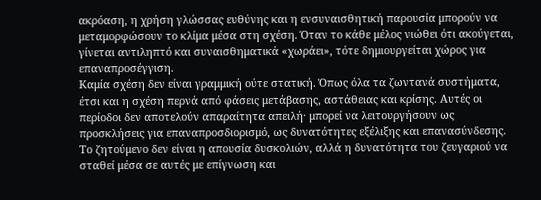ακρόαση, η χρήση γλώσσας ευθύνης και η ενσυναισθητική παρουσία μπορούν να μεταμορφώσουν το κλίμα μέσα στη σχέση. Όταν το κάθε μέλος νιώθει ότι ακούγεται, γίνεται αντιληπτό και συναισθηματικά «χωράει», τότε δημιουργείται χώρος για επαναπροσέγγιση.
Καμία σχέση δεν είναι γραμμική ούτε στατική. Όπως όλα τα ζωντανά συστήματα, έτσι και η σχέση περνά από φάσεις μετάβασης, αστάθειας και κρίσης. Αυτές οι περίοδοι δεν αποτελούν απαραίτητα απειλή· μπορεί να λειτουργήσουν ως προσκλήσεις για επαναπροσδιορισμό, ως δυνατότητες εξέλιξης και επανασύνδεσης. Το ζητούμενο δεν είναι η απουσία δυσκολιών, αλλά η δυνατότητα του ζευγαριού να σταθεί μέσα σε αυτές με επίγνωση και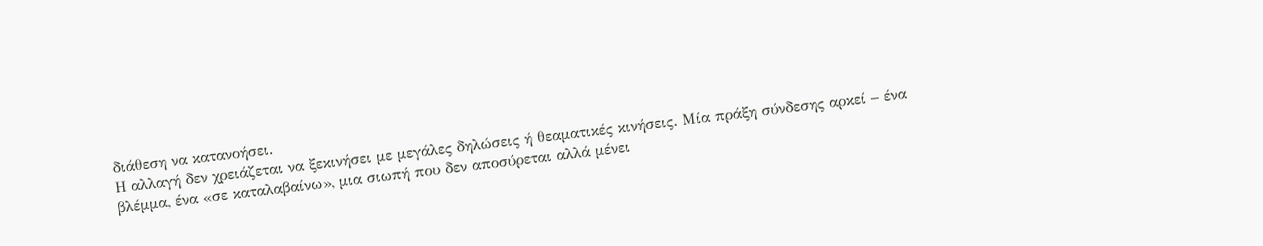διάθεση να κατανοήσει.
Η αλλαγή δεν χρειάζεται να ξεκινήσει με μεγάλες δηλώσεις ή θεαματικές κινήσεις. Μία πράξη σύνδεσης αρκεί – ένα βλέμμα, ένα «σε καταλαβαίνω», μια σιωπή που δεν αποσύρεται αλλά μένει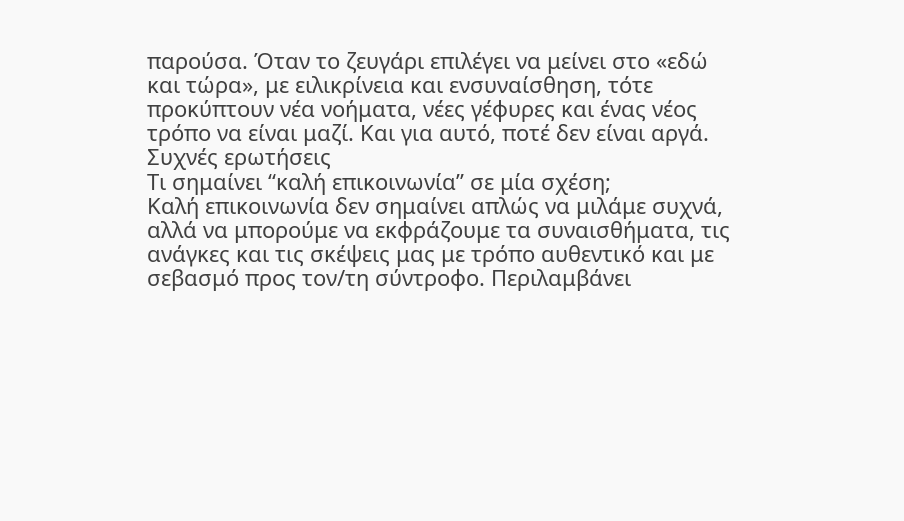παρούσα. Όταν το ζευγάρι επιλέγει να μείνει στο «εδώ και τώρα», με ειλικρίνεια και ενσυναίσθηση, τότε προκύπτουν νέα νοήματα, νέες γέφυρες και ένας νέος τρόπο να είναι μαζί. Και για αυτό, ποτέ δεν είναι αργά.
Συχνές ερωτήσεις
Τι σημαίνει “καλή επικοινωνία” σε μία σχέση;
Καλή επικοινωνία δεν σημαίνει απλώς να μιλάμε συχνά, αλλά να μπορούμε να εκφράζουμε τα συναισθήματα, τις ανάγκες και τις σκέψεις μας με τρόπο αυθεντικό και με σεβασμό προς τον/τη σύντροφο. Περιλαμβάνει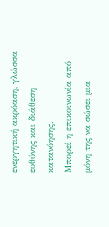ενεργητική ακρόαση, γλώσσα ευθύνης και διάθεση κατανόησης.
Μπορεί η επικοινωνία από μόνη της να σώσει μια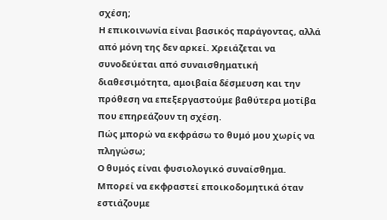σχέση;
Η επικοινωνία είναι βασικός παράγοντας, αλλά από μόνη της δεν αρκεί. Χρειάζεται να συνοδεύεται από συναισθηματική διαθεσιμότητα, αμοιβαία δέσμευση και την πρόθεση να επεξεργαστούμε βαθύτερα μοτίβα που επηρεάζουν τη σχέση.
Πώς μπορώ να εκφράσω το θυμό μου χωρίς να πληγώσω;
Ο θυμός είναι φυσιολογικό συναίσθημα. Μπορεί να εκφραστεί εποικοδομητικά όταν εστιάζουμε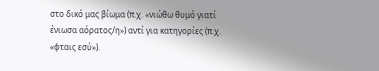στο δικό μας βίωμα (π.χ. «νιώθω θυμό γιατί ένιωσα αόρατος/η») αντί για κατηγορίες (π.χ. «φταις εσύ»).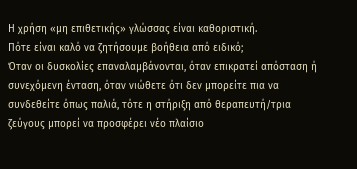Η χρήση «μη επιθετικής» γλώσσας είναι καθοριστική.
Πότε είναι καλό να ζητήσουμε βοήθεια από ειδικό;
Όταν οι δυσκολίες επαναλαμβάνονται, όταν επικρατεί απόσταση ή συνεχόμενη ένταση, όταν νιώθετε ότι δεν μπορείτε πια να συνδεθείτε όπως παλιά, τότε η στήριξη από θεραπευτή/τρια ζεύγους μπορεί να προσφέρει νέο πλαίσιο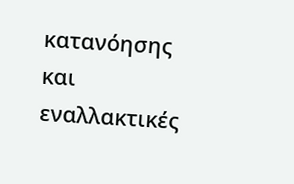κατανόησης και εναλλακτικές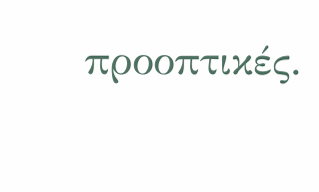προοπτικές.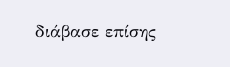διάβασε επίσης